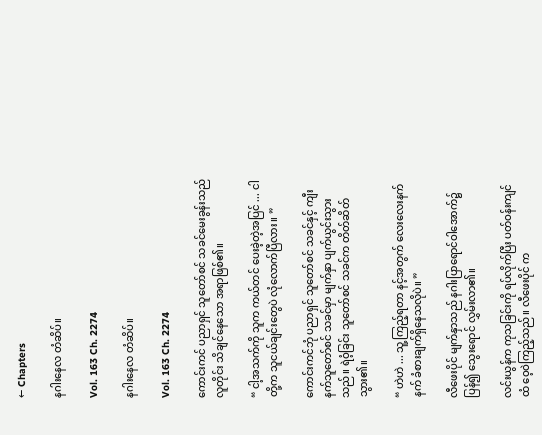← Chapters

နဂါးနေလ တံဆိပ်။

Vol. 163 Ch. 2274

နဂါးနေလ တံဆိပ်။

Vol. 163 Ch. 2274

ကောင်းကင် ပညာရှင် သူတော်စင် သခင်မေးခွန်းသည် လူတိုင်း သိချင်နေသော အရာဖြစ်၏။

“ ငါ့အသက်ကို သူက ကယ်တင် ပေးခဲ့တဲ့အပြင် ... ငါတို့က သူငယ်ချင်းတွေပဲ လုံလောက်ပြီလား။ ”

ကောင်းကင်ဘုံ ပညာရှင် သူတော်စင် သခင်နှင့် ကျီးနက်သူတော်စင် သခင်မှာ မျက်နှာ ပျက်ယွင်းသွားသည်။ ရဲဝံ့ခြင်း သူတော်စင် သခင်က တိတ်ဆိတ်သွား၏။

“ ဟဲဟဲ ... သူ့ကြည့်ရတာ နင့်အတွက် လေးလေးနက်နက် ခံစားချက်ရှိနေသလိုပဲ။ ”

လီဖေးပိုင် မျက်နှာသည် နဂါးပြာရောင်ဝါအောက်၌ ပြန်၍ သွေးရောင် လွှမ်းလာ၏။

လင်းယွန်က ကုသခြင်းကို ရပ်လိုက်ပြီး ပတ်ဝန်းကျင်ထံ ဝေ့ဝဲကြည့်သည်။ လီဖေးပိုင် က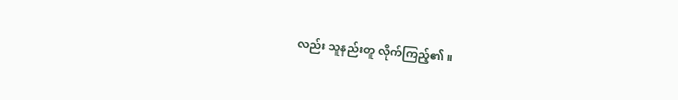လည်း သူနည်းတူ လိုက်ကြည့်၏။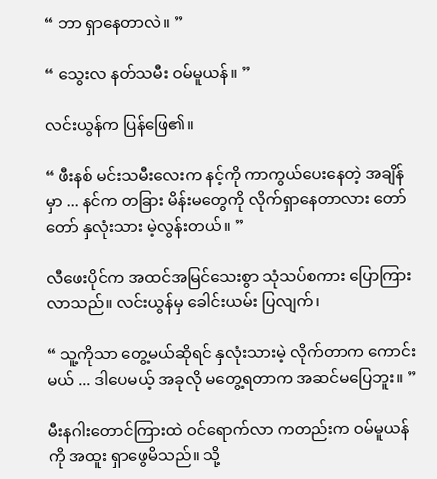“ ဘာ ရှာနေတာလဲ။ ”

“ သွေးလ နတ်သမီး ဝမ်မူယန်။ ”

လင်းယွန်က ပြန်ဖြေ၏။

“ ဖီးနစ် မင်းသမီးလေးက နင့်ကို ကာကွယ်ပေးနေတဲ့ အချိန်မှာ ... နင်က တခြား မိန်းမတွေကို လိုက်ရှာနေတာလား တော်တော် နှလုံးသား မဲ့လွန်းတယ်။ ”

လီဖေးပိုင်က အထင်အမြင်သေးစွာ သုံသပ်စကား ပြောကြားလာသည်။ လင်းယွန်မှ ခေါင်းယမ်း ပြလျက်၊

“ သူ့ကိုသာ တွေ့မယ်ဆိုရင် နှလုံးသားမဲ့ လိုက်တာက ကောင်းမယ် ... ဒါပေမယ့် အခုလို မတွေ့ရတာက အဆင်မပြေဘူး။ ”

မီးနဂါးတောင်ကြားထဲ ဝင်ရောက်လာ ကတည်းက ဝမ်မူယန်ကို အထူး ရှာဖွေမိသည်။ သို့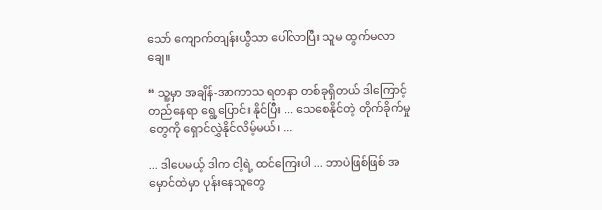သော် ကျောက်တျန်းယွီသာ ပေါ်လာပြီး သူမ ထွက်မလာချေ။

“ သူ့မှာ အချိန်-အာကာသ ရတနာ တစ်ခုရှိတယ် ဒါကြောင့် တည်နေရာ ရွေ့ပြောင်း နိုင်ပြီး ... သေစေနိုင်တဲ့ တိုက်ခိုက်မှုတွေကို ရှောင်လွှဲနိုင်လိမ့်မယ်၊ ...

... ဒါပေမယ့် ဒါက ငါ့ရဲ့ ထင်ကြေးပါ ... ဘာပဲဖြစ်ဖြစ် အမှောင်ထဲမှာ ပုန်းနေသူတွေ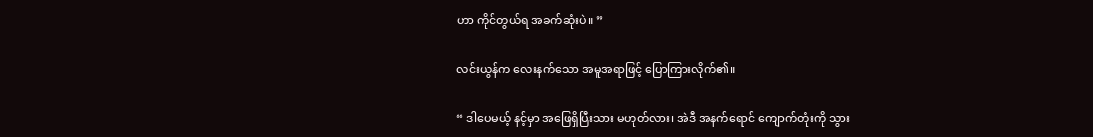ဟာ ကိုင်တွယ်ရ အခက်ဆုံးပဲ။ ”

လင်းယွန်က လေးနက်သော အမူအရာဖြင့် ပြောကြားလိုက်၏။

“ ဒါပေမယ့် နင့်မှာ အဖြေရှိပြီးသား မဟုတ်လား၊ အဲဒီ အနက်ရောင် ကျောက်တုံးကို သွား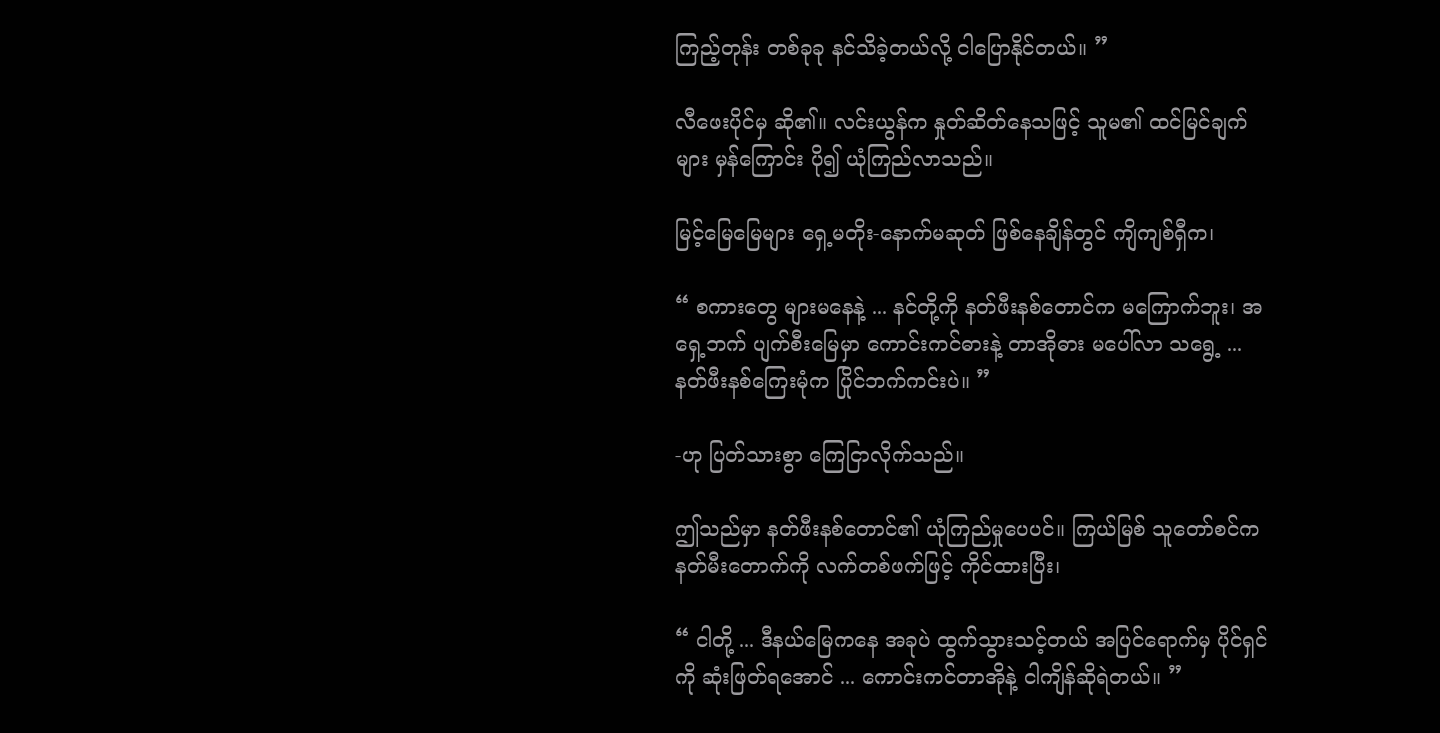ကြည့်တုန်း တစ်ခုခု နင်သိခဲ့တယ်လို့ ငါပြောနိုင်တယ်။ ”

လီဖေးပိုင်မှ ဆို၏။ လင်းယွန်က နှုတ်ဆိတ်နေသဖြင့် သူမ၏ ထင်မြင်ချက်များ မှန်ကြောင်း ပို၍ ယုံကြည်လာသည်။

မြင့်မြေမြေများ ရှေ့မတိုး-နောက်မဆုတ် ဖြစ်နေချိန်တွင် ကျိကျစ်ရှီက၊

“ စကားတွေ များမနေနဲ့ ... နင်တို့ကို နတ်ဖီးနစ်တောင်က မကြောက်ဘူး၊ အရှေ့ဘက် ပျက်စီးမြေမှာ ကောင်းကင်ဓားနဲ့ တာအိုဓား မပေါ်လာ သရွေ့ ... နတ်ဖီးနစ်ကြေးမုံက ပြိုင်ဘက်ကင်းပဲ။ ”

-ဟု ပြတ်သားစွာ ကြေငြာလိုက်သည်။

ဤသည်မှာ နတ်ဖီးနစ်တောင်၏ ယုံကြည်မှုပေပင်။ ကြယ်မြစ် သူတော်စင်က နတ်မီးတောက်ကို လက်တစ်ဖက်ဖြင့် ကိုင်ထားပြီး၊

“ ငါတို့ ... ဒီနယ်မြေကနေ အခုပဲ ထွက်သွားသင့်တယ် အပြင်ရောက်မှ ပိုင်ရှင်ကို ဆုံးဖြတ်ရအောင် ... ကောင်းကင်တာအိုနဲ့ ငါကျိန်ဆိုရဲတယ်။ ”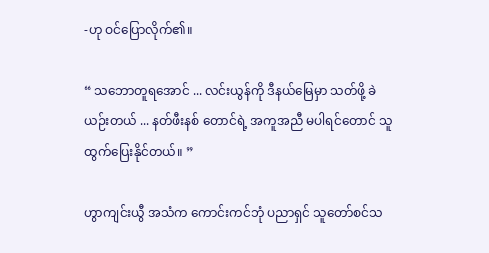-ဟု ဝင်ပြောလိုက်၏။

“ သဘောတူရအောင် ... လင်းယွန်ကို ဒီနယ်မြေမှာ သတ်ဖို့ ခဲယဉ်းတယ် ... နတ်ဖီးနစ် တောင်ရဲ့ အကူအညီ မပါရင်တောင် သူ ထွက်ပြေးနိုင်တယ်။ ”

ဟွာကျင်းယွီ အသံက ကောင်းကင်ဘုံ ပညာရှင် သူတော်စင်သ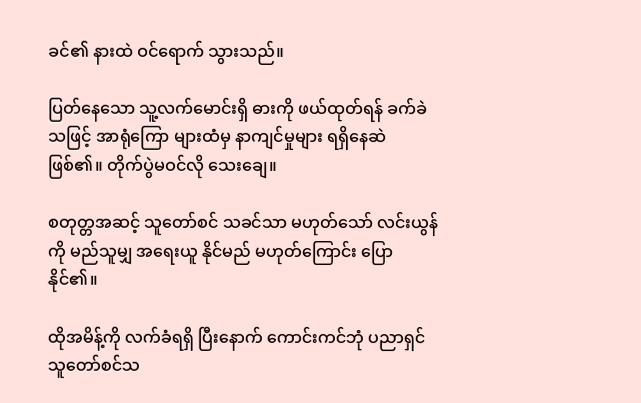ခင်၏ နားထဲ ဝင်ရောက် သွားသည်။

ပြတ်နေသော သူ့လက်မောင်းရှိ ဓားကို ဖယ်ထုတ်ရန် ခက်ခဲသဖြင့် အာရုံကြော များထံမှ နာကျင်မှုများ ရရှိနေဆဲဖြစ်၏။ တိုက်ပွဲမဝင်လို သေးချေ။

စတုတ္တအဆင့် သူတော်စင် သခင်သာ မဟုတ်သော် လင်းယွန်ကို မည်သူမျှ အရေးယူ နိုင်မည် မဟုတ်ကြောင်း ပြောနိုင်၏။

ထိုအမိန့်ကို လက်ခံရရှိ ပြီးနောက် ကောင်းကင်ဘုံ ပညာရှင် သူတော်စင်သ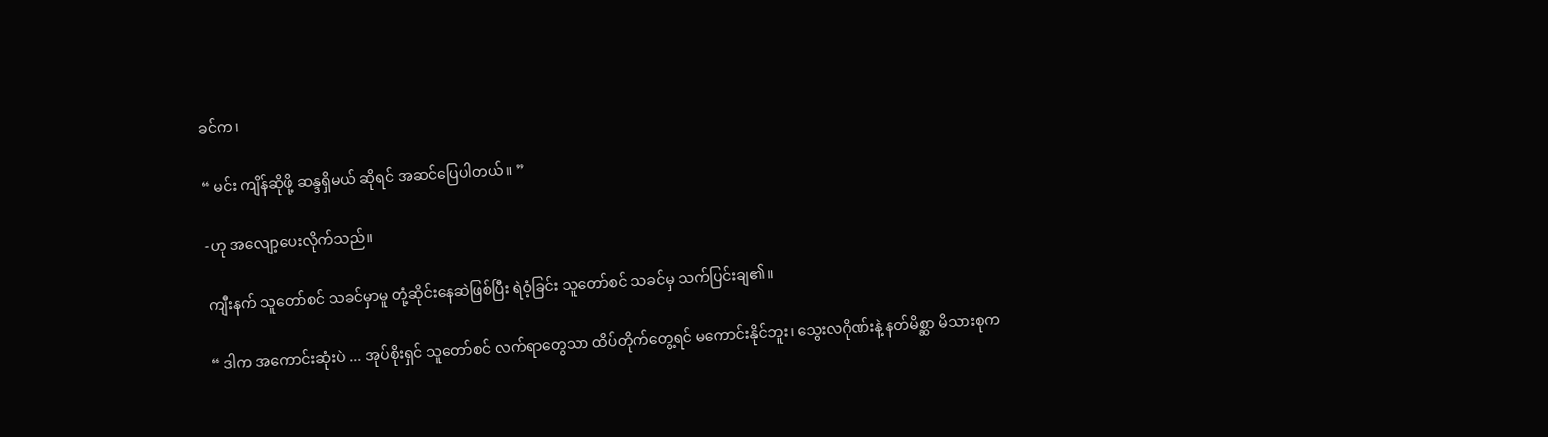ခင်က၊

“ မင်း ကျိန်ဆိုဖို့ ဆန္ဒရှိမယ် ဆိုရင် အဆင်ပြေပါတယ်။ ”

-ဟု အလျော့ပေးလိုက်သည်။

ကျီးနက် သူတော်စင် သခင်မှာမူ တုံ့ဆိုင်းနေဆဲဖြစ်ပြီး ရဲဝံ့ခြင်း သူတော်စင် သခင်မှ သက်ပြင်းချ၏။

“ ဒါက အကောင်းဆုံးပဲ ... အုပ်စိုးရှင် သူတော်စင် လက်ရာတွေသာ ထိပ်တိုက်တွေ့ရင် မကောင်းနိုင်ဘူး၊ သွေးလဂိုဏ်းနဲ့ နတ်မိစ္ဆာ မိသားစုက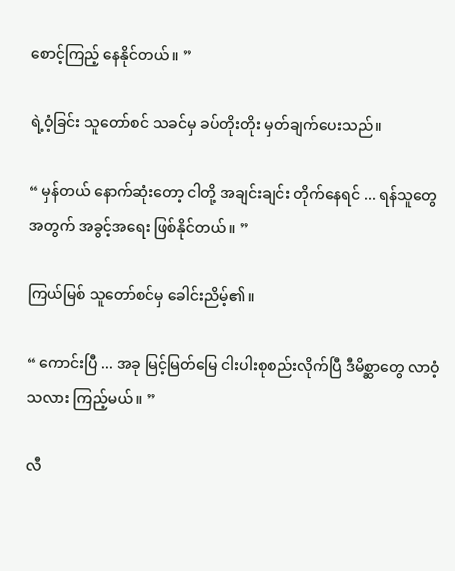စောင့်ကြည့် နေနိုင်တယ်။ ”

ရဲ့ဝံ့ခြင်း သူတော်စင် သခင်မှ ခပ်တိုးတိုး မှတ်ချက်ပေးသည်။

“ မှန်တယ် နောက်ဆုံးတော့ ငါတို့ အချင်းချင်း တိုက်နေရင် ... ရန်သူတွေ အတွက် အခွင့်အရေး ဖြစ်နိုင်တယ်။ ”

ကြယ်မြစ် သူတော်စင်မှ ခေါင်းညိမ့်၏။

“ ကောင်းပြီ ... အခု မြင့်မြတ်မြေ ငါးပါးစုစည်းလိုက်ပြီ ဒီမိစ္ဆာတွေ လာဝံ့သလား ကြည့်မယ်။ ”

လီ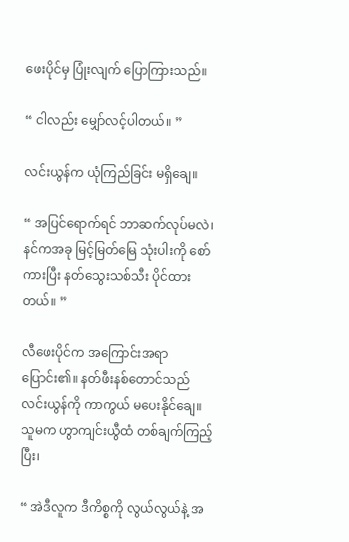ဖေးပိုင်မှ ပြုံးလျက် ပြောကြားသည်။

“ ငါလည်း မျှော်လင့်ပါတယ်။ ”

လင်းယွန်က ယုံကြည်ခြင်း မရှိချေ။

“ အပြင်ရောက်ရင် ဘာဆက်လုပ်မလဲ၊ နင်ကအခု မြင့်မြတ်မြေ သုံးပါးကို စော်ကားပြီး နတ်သွေးသစ်သီး ပိုင်ထားတယ်။ ”

လီဖေးပိုင်က အကြောင်းအရာ ပြောင်း၏။ နတ်ဖီးနစ်တောင်သည် လင်းယွန်ကို ကာကွယ် မပေးနိုင်ချေ။ သူမက ဟွာကျင်းယွီထံ တစ်ချက်ကြည့်ပြီး၊

“ အဲဒီလူက ဒီကိစ္စကို လွယ်လွယ်နဲ့ အ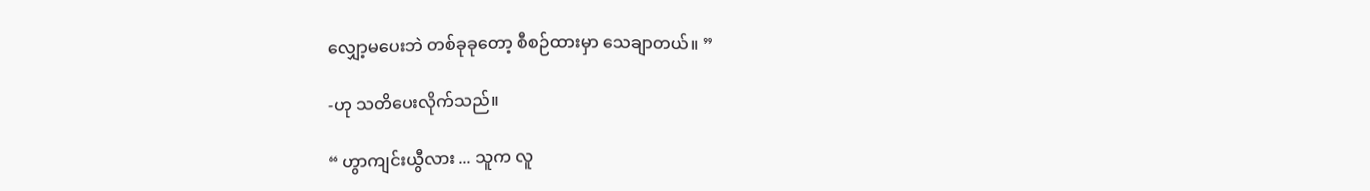လျှော့မပေးဘဲ တစ်ခုခုတော့ စီစဉ်ထားမှာ သေချာတယ်။ ”

-ဟု သတိပေးလိုက်သည်။

“ ဟွာကျင်းယွီလား ... သူက လူ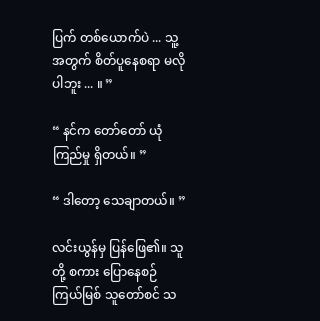ပြက် တစ်ယောက်ပဲ ... သူ့အတွက် စိတ်ပူနေစရာ မလိုပါဘူး ... ။ ”

“ နင်က တော်တော် ယုံကြည်မှု ရှိတယ်။ ”

“ ဒါတော့ သေချာတယ်။ ”

လင်းယွန်မှ ပြန်ဖြေ၏။ သူတို့ စကား ပြောနေစဉ် ကြယ်မြစ် သူတော်စင် သ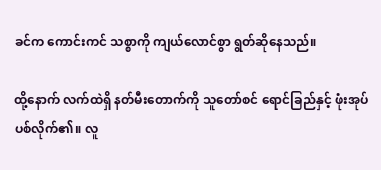ခင်က ကောင်းကင် သစ္စာကို ကျယ်လောင်စွာ ရွတ်ဆိုနေသည်။

ထို့နောက် လက်ထဲရှိ နတ်မီးတောက်ကို သူတော်စင် ရောင်ခြည်နှင့် ဖုံးအုပ် ပစ်လိုက်၏။ လူ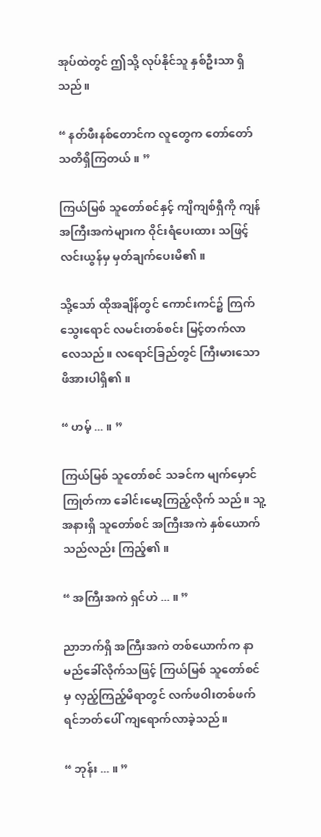အုပ်ထဲတွင် ဤသို့ လုပ်နိုင်သူ နှစ်ဦးသာ ရှိသည်။

“ နတ်ဖီးနစ်တောင်က လူတွေက တော်တော် သတိရှိကြတယ်။ ”

ကြယ်မြစ် သူတော်စင်နှင့် ကျိကျစ်ရှီကို ကျန်အကြီးအကဲများက ဝိုင်းရံပေးထား သဖြင့် လင်းယွန်မှ မှတ်ချက်ပေးမိ၏။

သို့သော် ထိုအချိန်တွင် ကောင်းကင်၌ ကြက်သွေးရောင် လမင်းတစ်စင်း မြင့်တက်လာ လေသည်။ လရောင်ခြည်တွင် ကြီးမားသော ဖိအားပါရှိ၏။

“ ဟမ့် ... ။ ”

ကြယ်မြစ် သူတော်စင် သခင်က မျက်မှောင်ကြုတ်ကာ ခေါင်းမော့ကြည့်လိုက် သည်။ သူ့အနားရှိ သူတော်စင် အကြီးအကဲ နှစ်ယောက် သည်လည်း ကြည့်၏။

“ အကြီးအကဲ ရှင်ဟဲ ... ။ ”

ညာဘက်ရှိ အကြီးအကဲ တစ်ယောက်က နာမည်ခေါ်လိုက်သဖြင့် ကြယ်မြစ် သူတော်စင်မှ လှည့်ကြည့်မိရာတွင် လက်ဖဝါးတစ်ဖက် ရင်ဘတ်ပေါ် ကျရောက်လာခဲ့သည်။

“ ဘုန်း ... ။ ”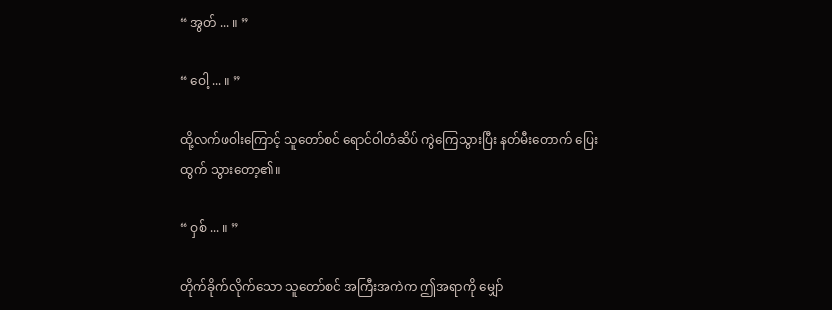“ အွတ် ... ။ ”

“ ဝေါ့ ... ။ ”

ထို့လက်ဖဝါးကြောင့် သူတော်စင် ရောင်ဝါတံဆိပ် ကွဲကြေသွားပြီး နတ်မီးတောက် ပြေးထွက် သွားတော့၏။

“ ဝှစ် ... ။ ”

တိုက်ခိုက်လိုက်သော သူတော်စင် အကြီးအကဲက ဤအရာကို မျှော်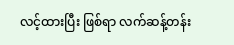လင့်ထားပြီး ဖြစ်ရာ လက်ဆန့်တန်း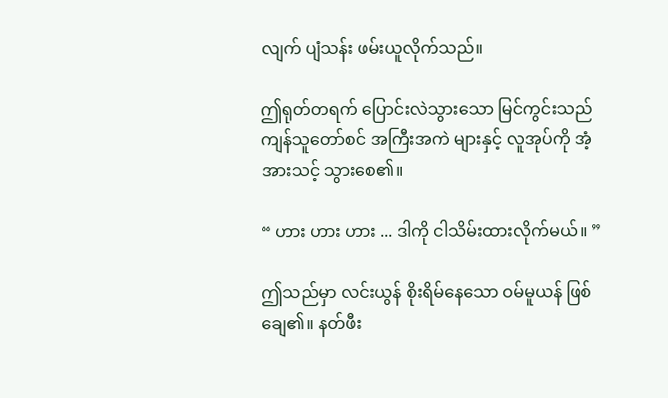လျက် ပျံသန်း ဖမ်းယူလိုက်သည်။

ဤရုတ်တရက် ပြောင်းလဲသွားသော မြင်ကွင်းသည် ကျန်သူတော်စင် အကြီးအကဲ များနှင့် လူအုပ်ကို အံ့အားသင့် သွားစေ၏။

“ ဟား ဟား ဟား ... ဒါကို ငါသိမ်းထားလိုက်မယ်။ ”

ဤသည်မှာ လင်းယွန် စိုးရိမ်နေသော ဝမ်မူယန် ဖြစ်ချေ၏။ နတ်ဖီး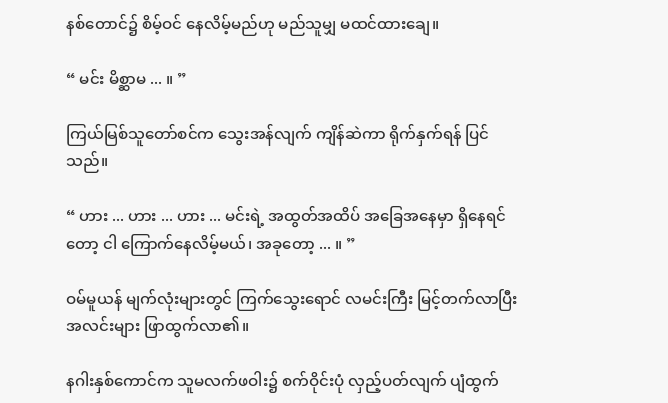နစ်တောင်၌ စိမ့်ဝင် နေလိမ့်မည်ဟု မည်သူမျှ မထင်ထားချေ။

“ မင်း မိစ္ဆာမ ... ။ ”

ကြယ်မြစ်သူတော်စင်က သွေးအန်လျက် ကျိန်ဆဲကာ ရိုက်နှက်ရန် ပြင်သည်။

“ ဟား ... ဟား ... ဟား ... မင်းရဲ့ အထွတ်အထိပ် အခြေအနေမှာ ရှိနေရင်တော့ ငါ ကြောက်နေလိမ့်မယ်၊ အခုတော့ ... ။ ”

ဝမ်မူယန် မျက်လုံးများတွင် ကြက်သွေးရောင် လမင်းကြီး မြင့်တက်လာပြီး အလင်းများ ဖြာထွက်လာ၏။

နဂါးနှစ်ကောင်က သူမလက်ဖဝါး၌ စက်ဝိုင်းပုံ လှည့်ပတ်လျက် ပျံထွက်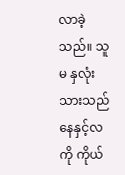လာခဲ့သည်။ သူမ နှလုံးသားသည် နေနှင့်လကို ကိုယ်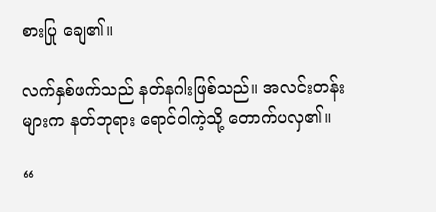စားပြု ချေ၏။

လက်နှစ်ဖက်သည် နတ်နဂါးဖြစ်သည်။ အလင်းတန်းများက နတ်ဘုရား ရောင်ဝါကဲ့သို့ တောက်ပလှ၏။

“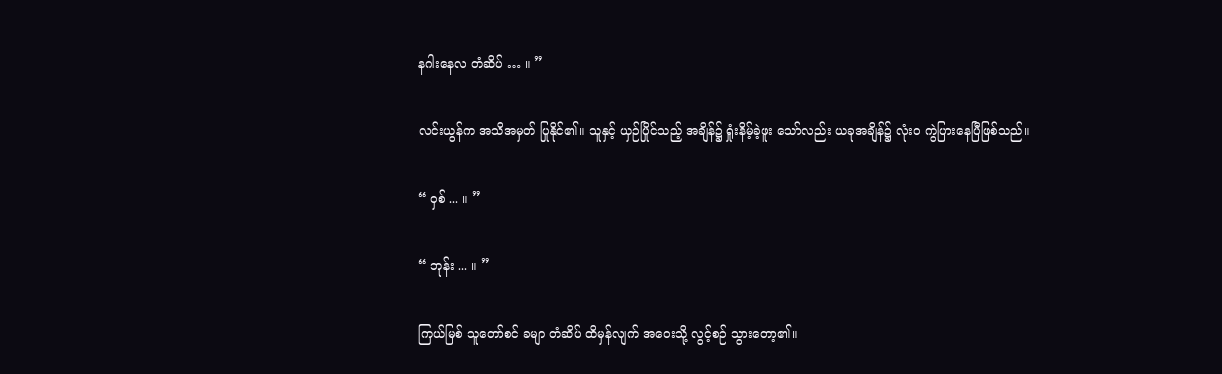နဂါးနေလ တံဆိပ် … ။ ”

လင်းယွန်က အသိအမှတ် ပြုနိုင်၏။ သူနှင့် ယှဉ်ပြိုင်သည့် အချိန်၌ ရှုံးနိမ့်ခဲ့ဖူး သော်လည်း ယခုအချိန်၌ လုံးဝ ကွဲပြားနေပြီဖြစ်သည်။

“ ဝှစ် ... ။ ”

“ ဘုန်း ... ။ ”

ကြယ်မြစ် သူတော်စင် ခမျာ တံဆိပ် ထိမှန်လျက် အဝေးသို့ လွင့်စဉ် သွားတော့၏။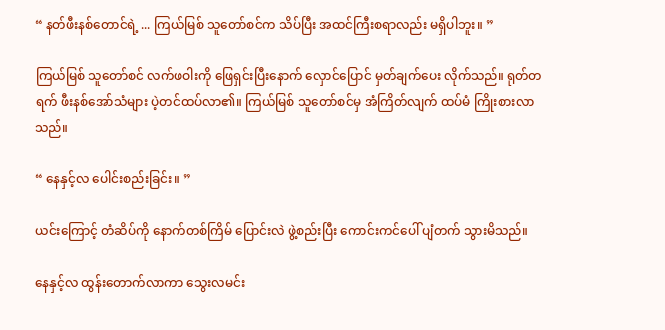“ နတ်ဖီးနစ်တောင်ရဲ့ ... ကြယ်မြစ် သူတော်စင်က သိပ်ပြီး အထင်ကြီးစရာလည်း မရှိပါဘူး။ ”

ကြယ်မြစ် သူတော်စင် လက်ဖဝါးကို ဖြေရှင်းပြီးနောက် လှောင်ပြောင် မှတ်ချက်ပေး လိုက်သည်။ ရုတ်တရက် ဖီးနစ်အော်သံများ ပဲ့တင်ထပ်လာ၏။ ကြယ်မြစ် သူတော်စင်မှ အံကြိတ်လျက် ထပ်မံ ကြိုးစားလာသည်။

“ နေနှင့်လ ပေါင်းစည်းခြင်း။ ”

ယင်းကြောင့် တံဆိပ်ကို နောက်တစ်ကြိမ် ပြောင်းလဲ ဖွဲ့စည်းပြီး ကောင်းကင်ပေါ် ပျံတက် သွားမိသည်။

နေနှင့်လ ထွန်းတောက်လာကာ သွေးလမင်း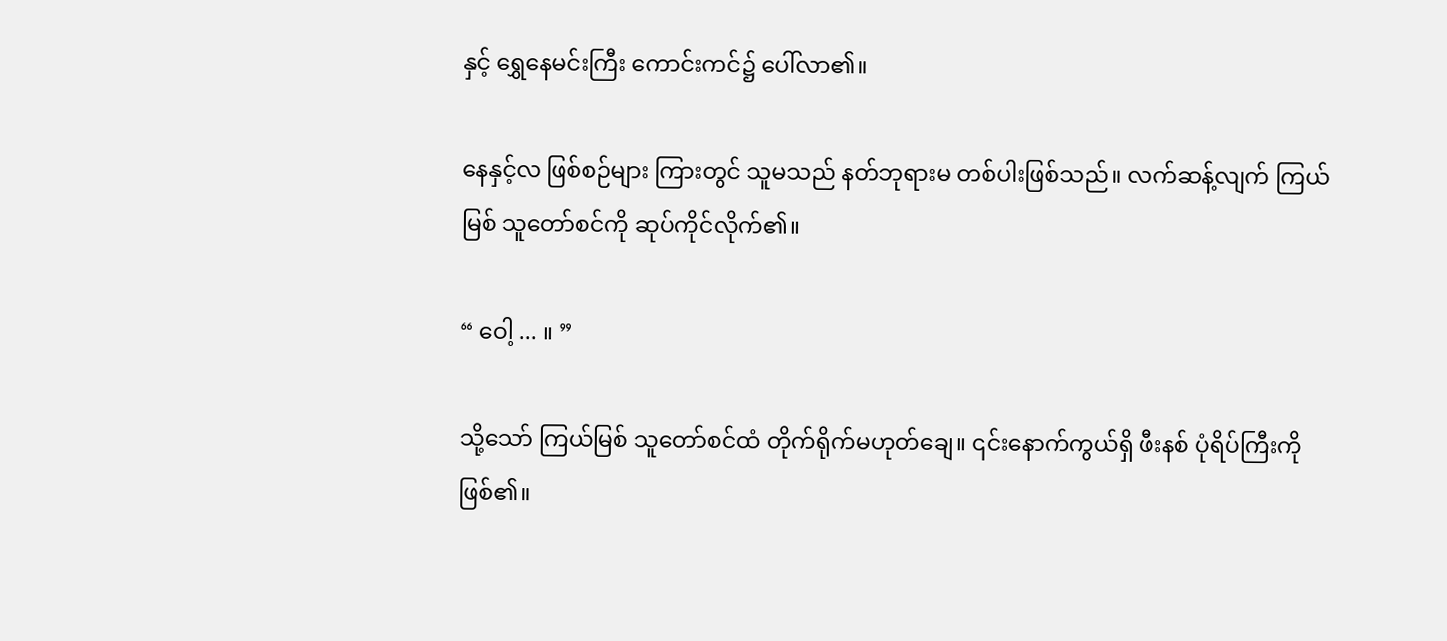နှင့် ရွှေနေမင်းကြီး ကောင်းကင်၌ ပေါ်လာ၏။

နေနှင့်လ ဖြစ်စဉ်များ ကြားတွင် သူမသည် နတ်ဘုရားမ တစ်ပါးဖြစ်သည်။ လက်ဆန့်လျက် ကြယ်မြစ် သူတော်စင်ကို ဆုပ်ကိုင်လိုက်၏။

“ ဝေါ့ ... ။ ”

သို့သော် ကြယ်မြစ် သူတော်စင်ထံ တိုက်ရိုက်မဟုတ်ချေ။ ၎င်းနောက်ကွယ်ရှိ ဖီးနစ် ပုံရိပ်ကြီးကို ဖြစ်၏။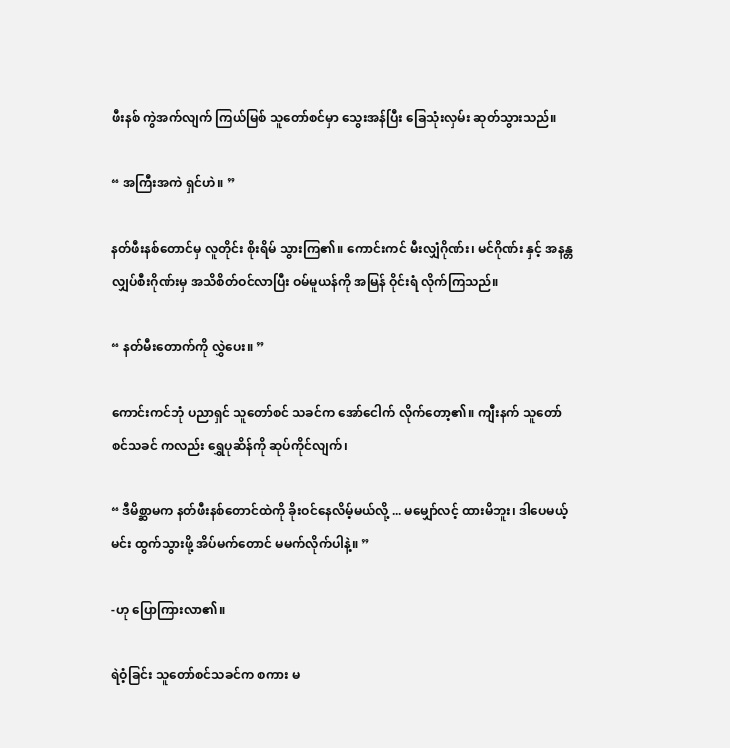ဖီးနစ် ကွဲအက်လျက် ကြယ်မြစ် သူတော်စင်မှာ သွေးအန်ပြီး ခြေသုံးလှမ်း ဆုတ်သွားသည်။

“ အကြီးအကဲ ရှင်ဟဲ။ ”

နတ်ဖီးနစ်တောင်မှ လူတိုင်း စိုးရိမ် သွားကြ၏။ ကောင်းကင် မီးလျှံဂိုဏ်း၊ မင်ဂိုဏ်း နှင့် အနန္တလျှပ်စီးဂိုဏ်းမှ အသိစိတ်ဝင်လာပြီး ဝမ်မူယန်ကို အမြန် ဝိုင်းရံ လိုက်ကြသည်။

“ နတ်မီးတောက်ကို လွှဲပေး။ ”

ကောင်းကင်ဘုံ ပညာရှင် သူတော်စင် သခင်က အော်ငေါက် လိုက်တော့၏။ ကျီးနက် သူတော်စင်သခင် ကလည်း ရွှေပုဆိန်ကို ဆုပ်ကိုင်လျက်၊

“ ဒီမိစ္ဆာမက နတ်ဖီးနစ်တောင်ထဲကို ခိုးဝင်နေလိမ့်မယ်လို့ ... မမျှော်လင့် ထားမိဘူး၊ ဒါပေမယ့် မင်း ထွက်သွားဖို့ အိပ်မက်တောင် မမက်လိုက်ပါနဲ့။ ”

-ဟု ပြောကြားလာ၏။

ရဲဝံ့ခြင်း သူတော်စင်သခင်က စကား မ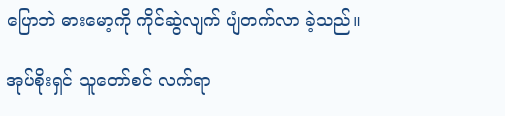ပြောဘဲ ဓားမော့ကို ကိုင်ဆွဲလျက် ပျံတက်လာ ခဲ့သည်။

အုပ်စိုးရှင် သူတော်စင် လက်ရာ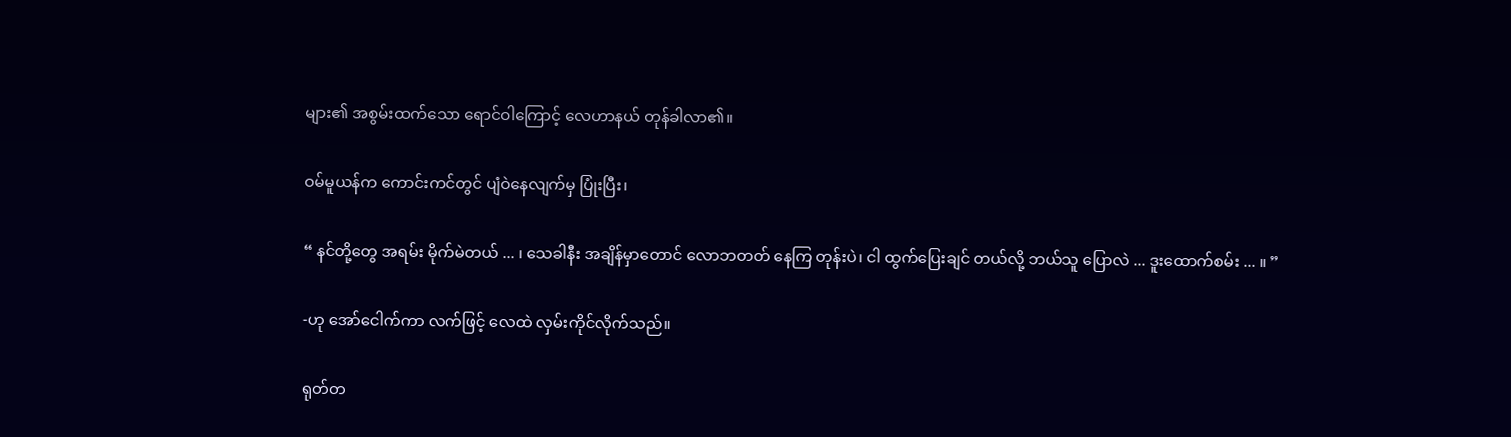များ၏ အစွမ်းထက်သော ရောင်ဝါကြောင့် လေဟာနယ် တုန်ခါလာ၏။

ဝမ်မူယန်က ကောင်းကင်တွင် ပျံဝဲနေလျက်မှ ပြုံးပြီး၊

“ နင်တို့တွေ အရမ်း မိုက်မဲတယ် ... ၊ သေခါနီး အချိန်မှာတောင် လောဘတတ် နေကြ တုန်းပဲ၊ ငါ ထွက်ပြေးချင် တယ်လို့ ဘယ်သူ ပြောလဲ ... ဒူးထောက်စမ်း ... ။ ”

-ဟု အော်ငေါက်ကာ လက်ဖြင့် လေထဲ လှမ်းကိုင်လိုက်သည်။

ရုတ်တ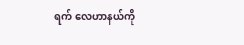ရက် လေဟာနယ်ကို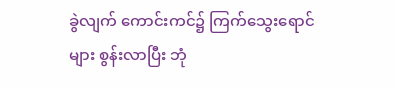ခွဲလျက် ကောင်းကင်၌ ကြက်သွေးရောင်များ စွန်းလာပြီး ဘုံ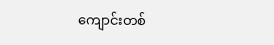ကျောင်းတစ်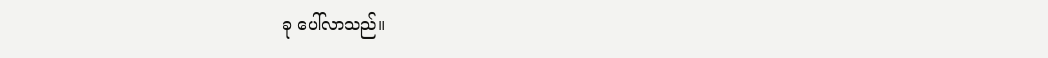ခု ပေါ်လာသည်။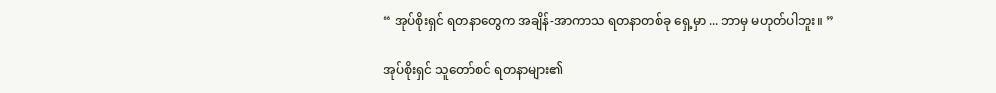“ အုပ်စိုးရှင် ရတနာတွေက အချိန်-အာကာသ ရတနာတစ်ခု ရှေ့မှာ ... ဘာမှ မဟုတ်ပါဘူး။ ”

အုပ်စိုးရှင် သူတော်စင် ရတနာများ၏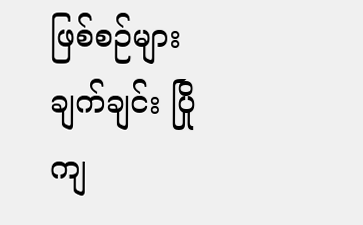ဖြစ်စဉ်များ ချက်ချင်း ပြိုကျ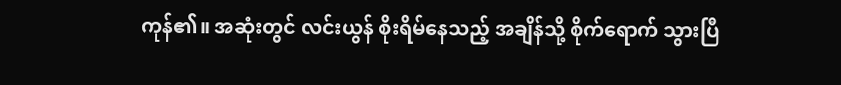ကုန်၏။ အဆုံးတွင် လင်းယွန် စိုးရိမ်နေသည့် အချိန်သို့ စိုက်ရောက် သွားပြီ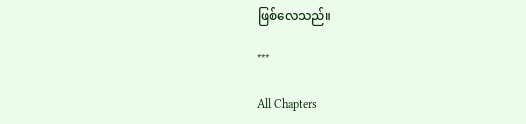ဖြစ်လေသည်။

***

All Chapters